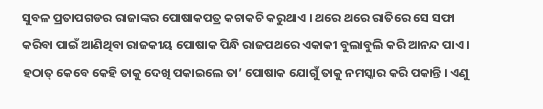ସୁବଳ ପ୍ରତାପଗଡର ରାଜାଙ୍କର ପୋଷାକପତ୍ର କଚାକଚି କରୁଥାଏ । ଥରେ ଥରେ ରାତିରେ ସେ ସଫା କରିବା ପାଇଁ ଆଣିଥିବା ରାଜକୀୟ ପୋଷାକ ପିନ୍ଧି ରାଜପଥରେ ଏକାକୀ ବୁଲାବୁଲି କରି ଆନନ୍ଦ ପାଏ । ହଠାତ୍ କେବେ କେହି ତାକୁ ଦେଖି ପକାଇଲେ ତା’ ପୋଷାକ ଯୋଗୁଁ ତାକୁ ନମସ୍କାର କରି ପକାନ୍ତି । ଏଣୁ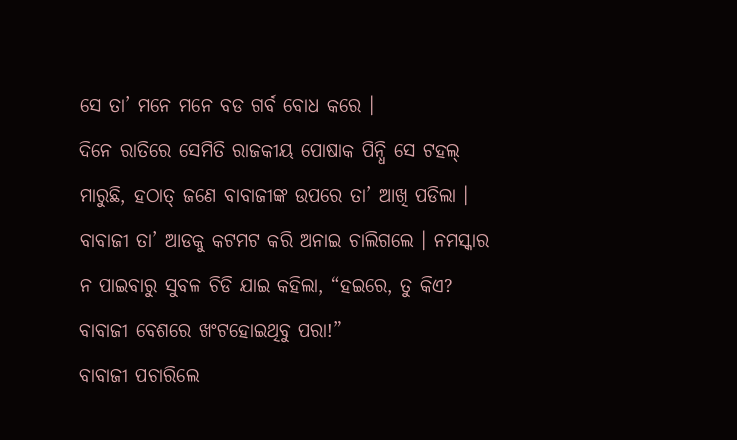ସେ ତା’ ମନେ ମନେ ବଡ ଗର୍ବ ବୋଧ କରେ ।
ଦିନେ ରାତିରେ ସେମିତି ରାଜକୀୟ ପୋଷାକ ପିନ୍ଧି ସେ ଟହଲ୍ ମାରୁଛି, ହଠାତ୍ ଜଣେ ବାବାଜୀଙ୍କ ଉପରେ ତା’ ଆଖି ପଡିଲା । ବାବାଜୀ ତା’ ଆଡକୁ କଟମଟ କରି ଅନାଇ ଚାଲିଗଲେ । ନମସ୍କାର ନ ପାଇବାରୁ ସୁବଳ ଚିଡି ଯାଇ କହିଲା, “ହଇରେ, ତୁ କିଏ? ବାବାଜୀ ବେଶରେ ଖଂଟହୋଇଥିବୁ ପରା!”
ବାବାଜୀ ପଚାରିଲେ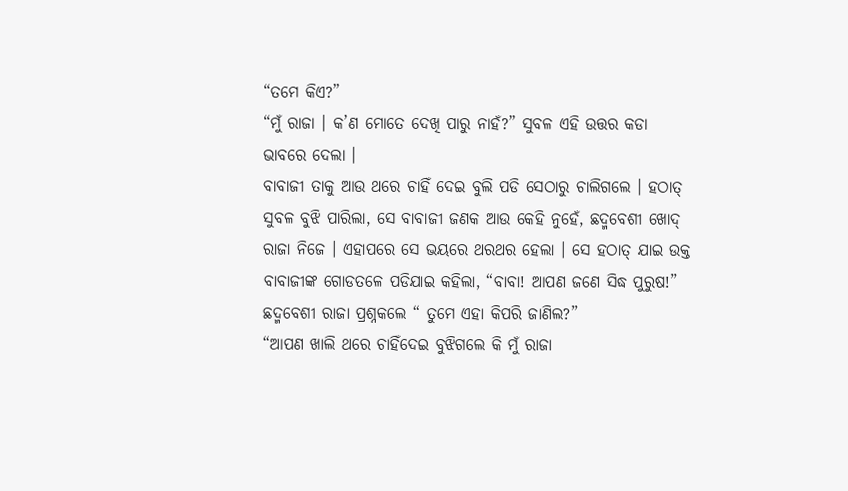“ତମେ କିଏ?”
“ମୁଁ ରାଜା । କ’ଣ ମୋତେ ଦେଖି ପାରୁ ନାହଁ?” ସୁବଳ ଏହି ଉତ୍ତର କଡା ଭାବରେ ଦେଲା ।
ବାବାଜୀ ତାକୁ ଆଉ ଥରେ ଚାହିଁ ଦେଇ ବୁଲି ପଡି ସେଠାରୁ ଚାଲିଗଲେ । ହଠାତ୍ ସୁବଳ ବୁଝି ପାରିଲା, ସେ ବାବାଜୀ ଜଣକ ଆଉ କେହି ନୁହେଁ, ଛଦ୍ମବେଶୀ ଖୋଦ୍ ରାଜା ନିଜେ । ଏହାପରେ ସେ ଭୟରେ ଥରଥର ହେଲା । ସେ ହଠାତ୍ ଯାଇ ଉକ୍ତ ବାବାଜୀଙ୍କ ଗୋଡତଳେ ପଡିଯାଇ କହିଲା, “ବାବା! ଆପଣ ଜଣେ ସିଦ୍ଧ ପୁରୁଷ!”
ଛଦ୍ମବେଶୀ ରାଜା ପ୍ରଶ୍ନକଲେ “ ତୁମେ ଏହା କିପରି ଜାଣିଲ?”
“ଆପଣ ଖାଲି ଥରେ ଚାହିଁଦେଇ ବୁଝିଗଲେ କି ମୁଁ ରାଜା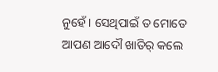ନୁହେଁ । ସେଥିପାଇଁ ତ ମୋତେ ଆପଣ ଆଦୌ ଖାତିର୍ କଲେ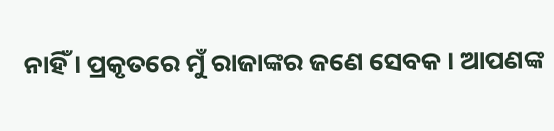ନାହିଁ । ପ୍ରକୃତରେ ମୁଁ ରାଜାଙ୍କର ଜଣେ ସେବକ । ଆପଣଙ୍କ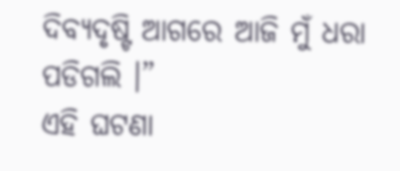ଦିବ୍ୟଦୃଷ୍ଟି ଆଗରେ ଆଜି ମୁଁ ଧରା ପଡିଗଲି ।”
ଏହି ଘଟଣା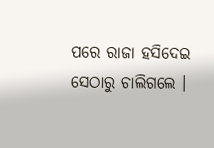ପରେ ରାଜା ହସିଦେଇ ସେଠାରୁ ଚାଲିଗଲେ ।